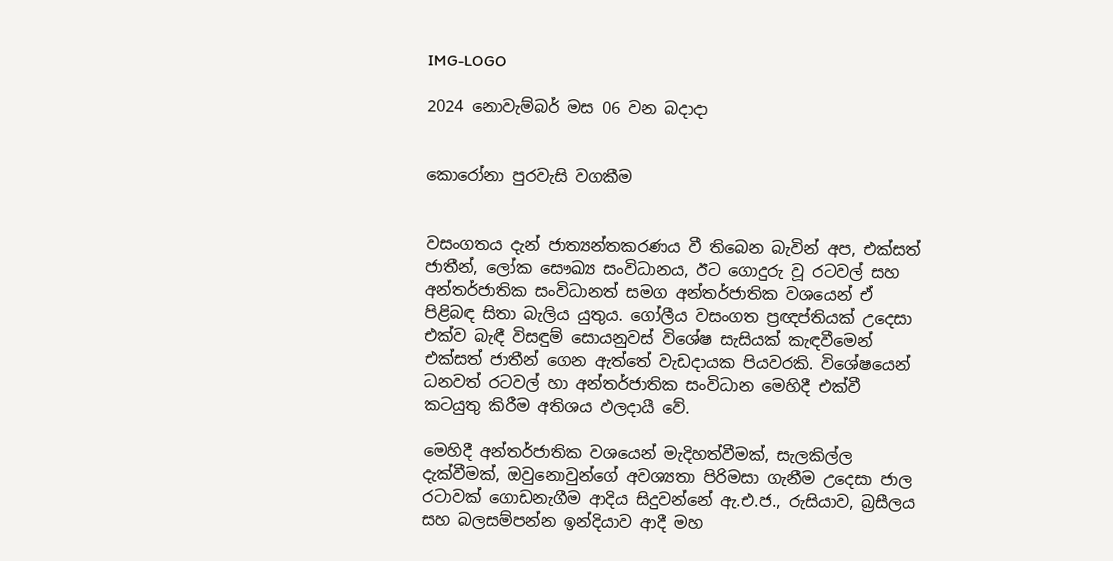IMG-LOGO

2024 නොවැම්බර් මස 06 වන බදාදා


කොරෝනා පුරවැසි වගකීම


වසංගතය දැන් ජාත්‍යන්තකරණය වී තිබෙන බැවින් අප, එක්සත් ජාතීන්, ලෝක සෞඛ්‍ය සංවිධානය, ඊට ගොදුරු වූ රටවල් සහ අන්තර්ජාතික සංවිධානත් සමග අන්තර්ජාතික වශයෙන් ඒ පිළිබඳ සිතා බැලිය යුතුය. ගෝලීය වසංගත ප්‍රඥප්තියක් උදෙසා එක්ව බැඳී විසඳුම් සොයනුවස් විශේෂ සැසියක් කැඳවීමෙන් එක්සත් ජාතීන් ගෙන ඇත්තේ වැඩදායක පියවරකි. විශේෂයෙන් ධනවත් රටවල් හා අන්තර්ජාතික සංවිධාන මෙහිදී එක්වී කටයුතු කිරීම අතිශය ඵලදායී වේ.

මෙහිදී අන්තර්ජාතික වශයෙන් මැදිහත්වීමක්, සැලකිල්ල දැක්වීමක්, ඔවුනොවුන්ගේ අවශ්‍යතා පිරිමසා ගැනීම උදෙසා ජාල රටාවක් ගොඩනැගීම ආදිය සිදුවන්නේ ඇ.එ.ජ., රුසියාව, බ්‍රසීලය සහ බලසම්පන්න ඉන්දියාව ආදී මහ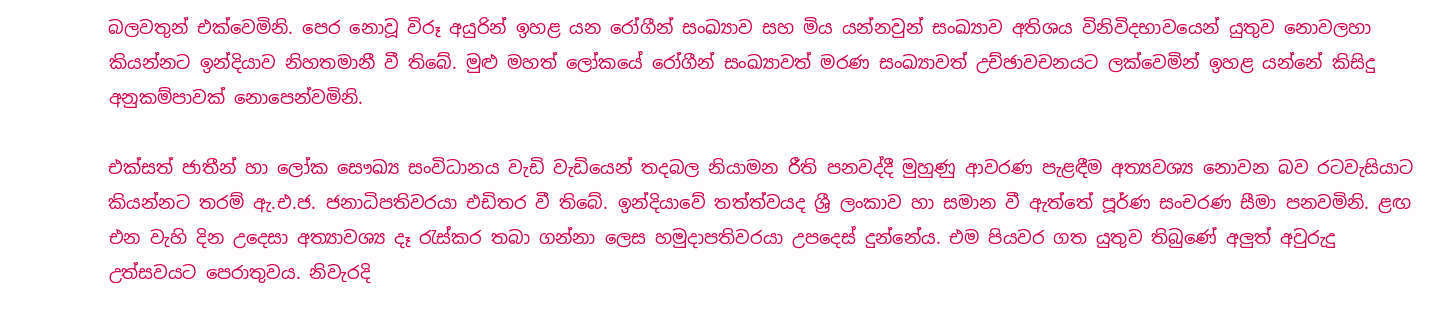බලවතුන් එක්වෙමිනි. පෙර නොවූ විරූ අයුරින් ඉහළ යන රෝගීන් සංඛ්‍යාව සහ මිය යන්නවුන් සංඛ්‍යාව අතිශය විනිවිදභාවයෙන් යුතුව නොවලහා කියන්නට ඉන්දියාව නිහතමානී වී තිබේ. මුළු මහත් ලෝකයේ රෝගීන් සංඛ්‍යාවත් මරණ සංඛ්‍යාවත් උච්ඡාවචනයට ලක්වෙමින් ඉහළ යන්නේ කිසිදු අනුකම්පාවක් නොපෙන්වමිනි.

එක්සත් ජාතීන් හා ලෝක සෞඛ්‍ය සංවිධානය වැඩි වැඩියෙන් තදබල නියාමන රීති පනවද්දී මුහුණු ආවරණ පැළඳීම අත්‍යවශ්‍ය නොවන බව රටවැසියාට කියන්නට තරම් ඇ.එ.ජ. ජනාධිපතිවරයා එඩිතර වී තිබේ. ඉන්දියාවේ තත්ත්වයද ශ්‍රී ලංකාව හා සමාන වී ඇත්තේ පූර්ණ සංචරණ සීමා පනවමිනි. ළඟ එන වැහි දින උදෙසා අත්‍යාවශ්‍ය දෑ රැස්කර තබා ගන්නා ලෙස හමුදාපතිවරයා උපදෙස් දුන්නේය. එම පියවර ගත යුතුව තිබුණේ අලුත් අවුරුදු උත්සවයට පෙරාතුවය. නිවැරදි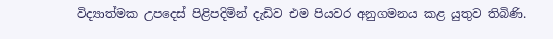විද්‍යාත්මක උපදෙස් පිළිපදිමින් දැඩිව එම පියවර අනුගමනය කළ යුතුව තිබිණි.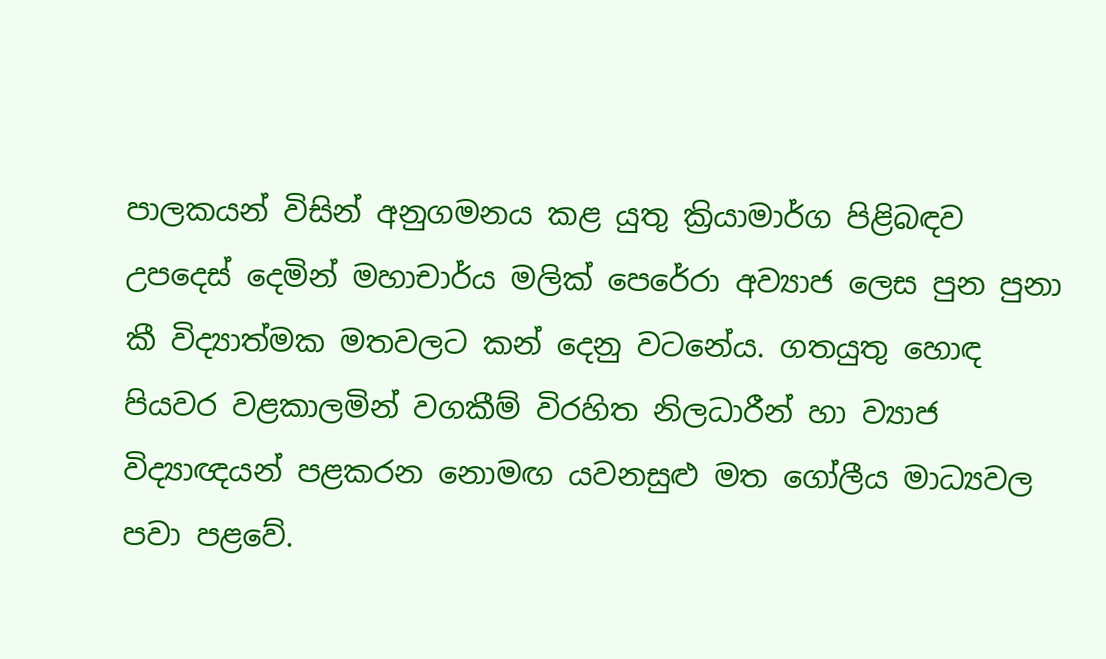පාලකයන් විසින් අනුගමනය කළ යුතු ක්‍රියාමාර්ග පිළිබඳව උපදෙස් දෙමින් මහාචාර්ය මලික් පෙරේරා අව්‍යාජ ලෙස පුන පුනා කී විද්‍යාත්මක මතවලට කන් දෙනු වටනේය. ගතයුතු හොඳ පියවර වළකාලමින් වගකීම් විරහිත නිලධාරීන් හා ව්‍යාජ විද්‍යාඥයන් පළකරන නොමඟ යවනසුළු මත ගෝලීය මාධ්‍යවල පවා පළවේ.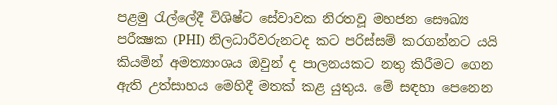පළමු රැල්ලේදී විශිෂ්ට සේවාවක නිරතවූ මහජන සෞඛ්‍ය පරීක්‍ෂක (PHI) නිලධාරීවරුනටද කට පරිස්සම් කරගන්නට යයි කියමින් අමත්‍යාංශය ඔවුන් ද පාලනයකට නතු කිරීමට ගෙන ඇති උත්සාහය මෙහිදී මතක් කළ යුතුය. මේ සඳහා පෙනෙන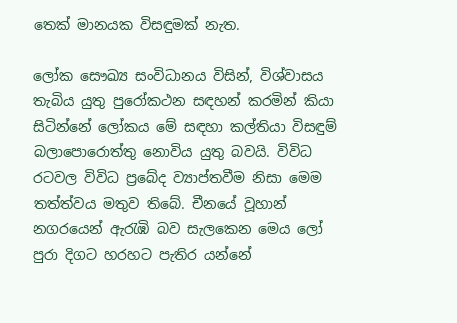තෙක් මානයක විසඳුමක් නැත.

ලෝක සෞඛ්‍ය සංවිධානය විසින්, විශ්වාසය තැබිය යුතු පුරෝකථන සඳහන් කරමින් කියා සිටින්නේ ලෝකය මේ සඳහා කල්තියා විසඳුම් බලාපොරොත්තු නොවිය යුතු බවයි. විවිධ රටවල විවිධ ප්‍රබේද ව්‍යාප්තවීම නිසා මෙම තත්ත්වය මතුව තිබේ. චීනයේ වූහාන් නගරයෙන් ඇරැඹි බව සැලකෙන මෙය ලෝ පුරා දිගට හරහට පැතිර යන්නේ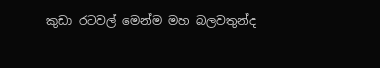කුඩා රටවල් මෙන්ම මහ බලවතුන්ද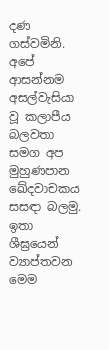දණ ගස්වමිනි. අපේ ආසන්නම අසල්වැසියා වූ කලාපීය බලවතා සමග අප මුහුණපාන ඛේදවාචකය සසඳා බලමු. ඉතා ශීඝ්‍රයෙන් ව්‍යාප්තවන මෙම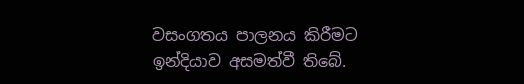වසංගතය පාලනය කිරීමට ඉන්දියාව අසමත්වී තිබේ.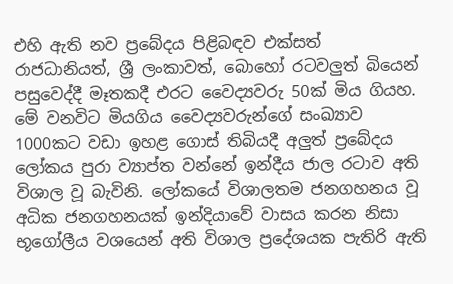එහි ඇති නව ප්‍රබේදය පිළිබඳව එක්සත් රාජධානියත්, ශ්‍රී ලංකාවත්, බොහෝ රටවලුත් බියෙන් පසුවෙද්දී මෑතකදී එරට වෛද්‍යවරු 50ක් මිය ගියහ. මේ වනවිට මියගිය වෛද්‍යවරුන්ගේ සංඛ්‍යාව 1000කට වඩා ඉහළ ගොස් තිබියදී අලුත් ප්‍රබේදය ලෝකය පුරා ව්‍යාප්ත වන්නේ ඉන්දීය ජාල රටාව අති විශාල වූ බැවිනි. ලෝකයේ විශාලතම ජනගහනය වූ අධික ජනගහනයක් ඉන්දියාවේ වාසය කරන නිසා භූගෝලීය වශයෙන් අති විශාල ප්‍රදේශයක පැතිරි ඇති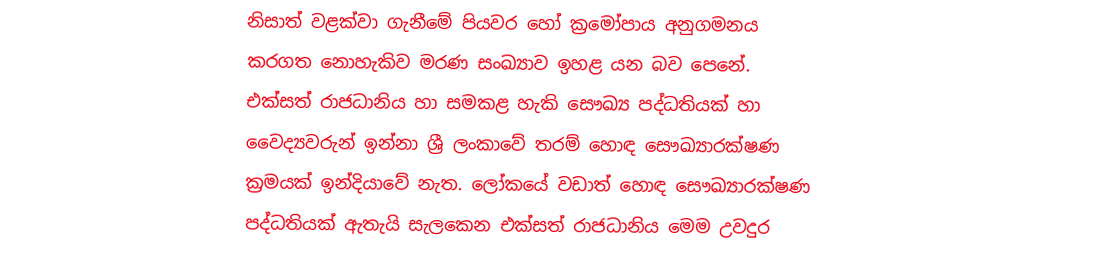නිසාත් වළක්වා ගැනීමේ පියවර හෝ ක්‍රමෝපාය අනුගමනය කරගත නොහැකිව මරණ සංඛ්‍යාව ඉහළ යන බව පෙනේ. එක්සත් රාජධානිය හා සමකළ හැකි සෞඛ්‍ය පද්ධතියක් හා වෛද්‍යවරුන් ඉන්නා ශ්‍රී ලංකාවේ තරම් හොඳ සෞඛ්‍යාරක්ෂණ ක්‍රමයක් ඉන්දියාවේ නැත. ලෝකයේ වඩාත් හොඳ සෞඛ්‍යාරක්ෂණ පද්ධතියක් ඇතැයි සැලකෙන එක්සත් රාජධානිය මෙම උවදුර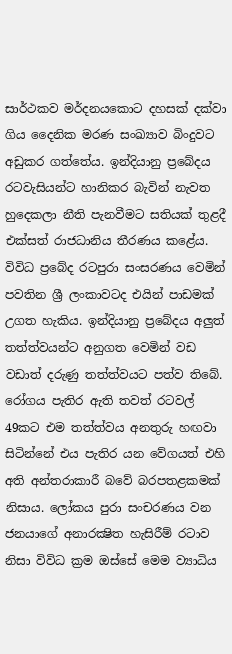සාර්ථකව මර්දනයකොට දහසක් දක්වා ගිය දෛනික මරණ සංඛ්‍යාව බිංදුවට අඩුකර ගත්තේය. ඉන්දියානු ප්‍රබේදය රටවැසියන්ට හානිකර බැවින් නැවත හුදෙකලා නීති පැනවීමට සතියක් තුළදී එක්සත් රාජධානිය තීරණය කළේය. විවිධ ප්‍රබේද රටපුරා සංසරණය වෙමින් පවතින ශ්‍රී ලංකාවටද එයින් පාඩමක් උගත හැකිය. ඉන්දියානු ප්‍රබේදය අලුත් තත්ත්වයන්ට අනුගත වෙමින් වඩ වඩාත් දරුණු තත්ත්වයට පත්ව තිබේ. රෝගය පැතිර ඇති තවත් රටවල් 49කට එම තත්ත්වය අනතුරු හඟවා සිටින්නේ එය පැතිර යන වේගයත් එහි අති අන්තරාකාරී බවේ බරපතළකමක් නිසාය. ලෝකය පුරා සංචරණය වන ජනයාගේ අනාරක්‍ෂිත හැසිරීම් රටාව නිසා විවිධ ක්‍රම ඔස්සේ මෙම ව්‍යාධිය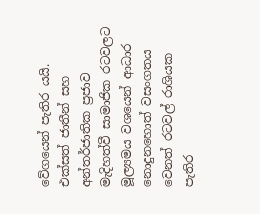වේගයෙන් පැතිර යයි. එක්සත් ජාතීන් සහ අන්තර්ජාතික ප්‍රජාව මැදිහත්වී සාමාජික රටවලට මූල්‍යමය වශයෙන් ආධාර නොදුනහොත් වසංගතය වෙනත් රටවල් රාශියක පැතිර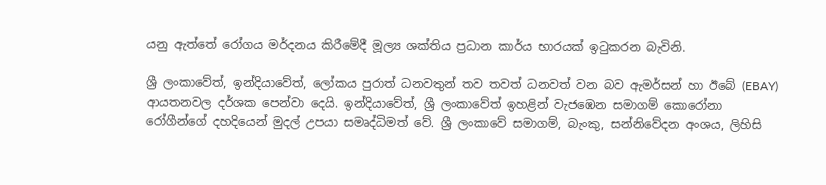යනු ඇත්තේ රෝගය මර්දනය කිරීමේදී මූල්‍ය ශක්තිය ප්‍රධාන කාර්ය භාරයක් ඉටුකරන බැවිනි.

ශ්‍රී ලංකාවේත්, ඉන්දියාවේත්, ලෝකය පුරාත් ධනවතුන් තව තවත් ධනවත් වන බව ඇමර්සන් හා ඊබේ (EBAY) ආයතනවල දර්ශක පෙන්වා දෙයි. ඉන්දියාවේත්, ශ්‍රී ලංකාවේත් ඉහළින් වැජඹෙන සමාගම් කොරෝනා රෝගීන්ගේ දහදියෙන් මුදල් උපයා සමෘද්ධිමත් වේ. ශ්‍රී ලංකාවේ සමාගම්, බැංකු, සන්නිවේදන අංශය, ලිහිසි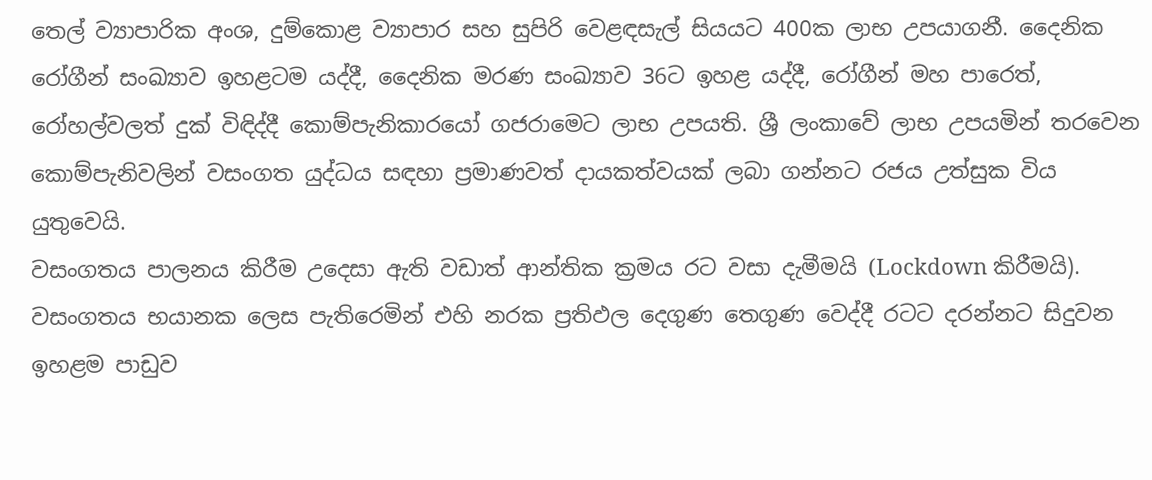තෙල් ව්‍යාපාරික අංශ, දුම්කොළ ව්‍යාපාර සහ සුපිරි වෙළඳසැල් සියයට 400ක ලාභ උපයාගනී. දෛනික රෝගීන් සංඛ්‍යාව ඉහළටම යද්දී, දෛනික මරණ සංඛ්‍යාව 36ට ඉහළ යද්දී, රෝගීන් මහ පාරෙත්, රෝහල්වලත් දුක් විඳිද්දී කොම්පැනිකාරයෝ ගජරාමෙට ලාභ උපයති. ශ්‍රී ලංකාවේ ලාභ උපයමින් තරවෙන කොම්පැනිවලින් වසංගත යුද්ධය සඳහා ප්‍රමාණවත් දායකත්වයක් ලබා ගන්නට රජය උත්සුක විය යුතුවෙයි.
වසංගතය පාලනය කිරීම උදෙසා ඇති වඩාත් ආන්තික ක්‍රමය රට වසා දැමීමයි (Lockdown කිරීමයි). වසංගතය භයානක ලෙස පැතිරෙමින් එහි නරක ප්‍රතිඵල දෙගුණ තෙගුණ වෙද්දී රටට දරන්නට සිදුවන ඉහළම පාඩුව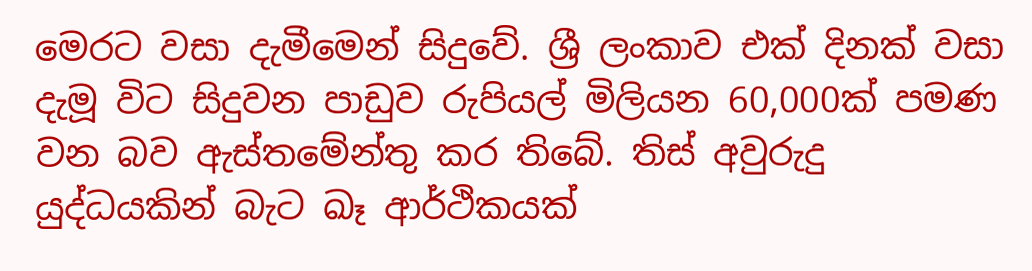මෙරට වසා දැමීමෙන් සිදුවේ. ශ්‍රී ලංකාව එක් දිනක් වසා දැමූ විට සිදුවන පාඩුව රුපියල් මිලියන 60,000ක් පමණ වන බව ඇස්තමේන්තු කර තිබේ. තිස් අවුරුදු යුද්ධයකින් බැට ඛෑ ආර්ථිකයක්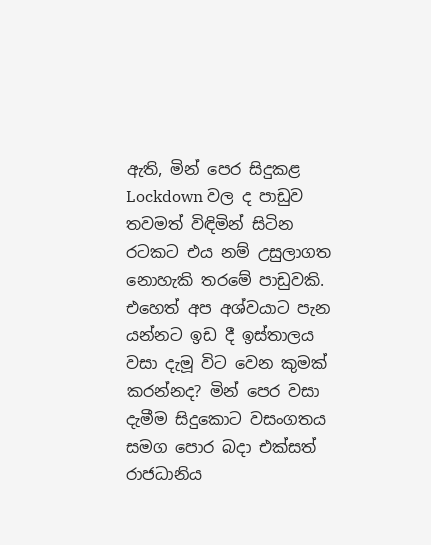ඇති, මින් පෙර සිදුකළ Lockdown වල ද පාඩුව තවමත් විඳිමින් සිටින රටකට එය නම් උසුලාගත නොහැකි තරමේ පාඩුවකි. එහෙත් අප අශ්වයාට පැන යන්නට ඉඩ දී ඉස්තාලය වසා දැමූ විට වෙන කුමක් කරන්නද? මින් පෙර වසා දැමීම සිදුකොට වසංගතය සමග පොර බදා එක්සත් රාජධානිය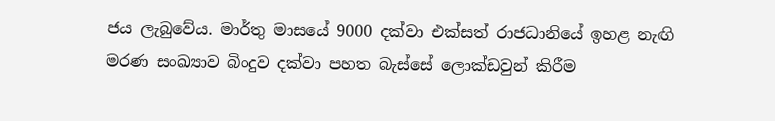ජය ලැබුවේය. මාර්තු මාසයේ 9000 දක්වා එක්සත් රාජධානියේ ඉහළ නැඟි මරණ සංඛ්‍යාව බිංදුව දක්වා පහත බැස්සේ ලොක්ඩවුන් කිරීම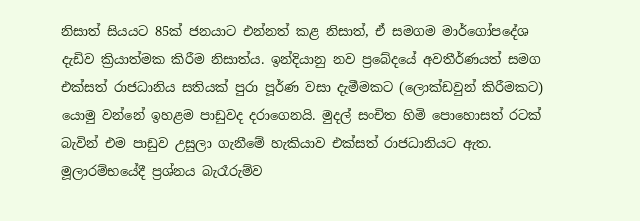නිසාත් සියයට 85ක් ජනයාට එන්නත් කළ නිසාත්, ඒ සමගම මාර්ගෝපදේශ දැඩිව ක්‍රියාත්මක කිරීම නිසාත්ය. ඉන්දියානු නව ප්‍රබේදයේ අවතීර්ණයත් සමග එක්සත් රාජධානිය සතියක් පුරා පූර්ණ වසා දැමීමකට (ලොක්ඩවුන් කිරීමකට) යොමු වන්නේ ඉහළම පාඩුවද දරාගෙනයි. මුදල් සංචිත හිමි පොහොසත් රටක් බැවින් එම පාඩුව උසුලා ගැනීමේ හැකියාව එක්සත් රාජධානියට ඇත. මූලාරම්භයේදී ප්‍රශ්නය බැරෑරුම්ව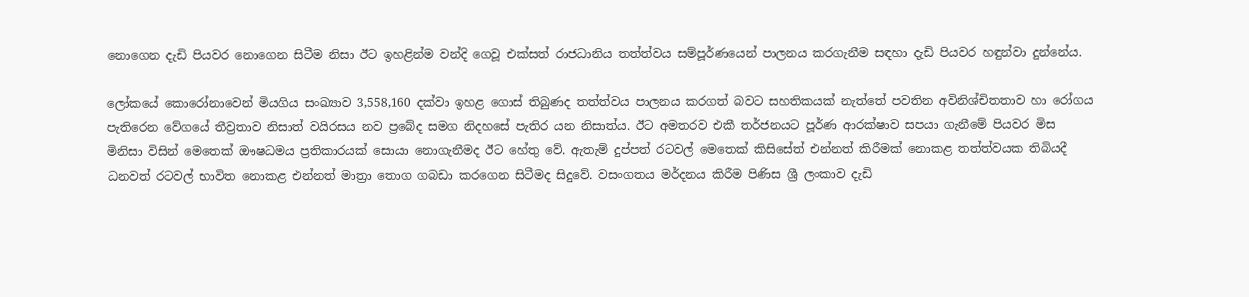නොගෙන දැඩි පියවර නොගෙන සිටීම නිසා ඊට ඉහළින්ම වන්දි ගෙවූ එක්සත් රාජධානිය තත්ත්වය සම්පූර්ණයෙන් පාලනය කරගැනීම සඳහා දැඩි පියවර හඳුන්වා දුන්නේය.

ලෝකයේ කොරෝනාවෙන් මියගිය සංඛ්‍යාව 3,558,160 දක්වා ඉහළ ගොස් තිබුණද තත්ත්වය පාලනය කරගත් බවට සහතිකයක් නැත්තේ පවතින අවිනිශ්චිතතාව හා රෝගය පැතිරෙන වේගයේ තීව්‍රතාව නිසාත් වයිරසය නව ප්‍රබේද සමග නිදහසේ පැතිර යන නිසාත්ය. ඊට අමතරව එකී තර්ජනයට පූර්ණ ආරක්ෂාව සපයා ගැනීමේ පියවර මිස මිනිසා විසින් මෙතෙක් ඖෂධමය ප්‍රතිකාරයක් සොයා නොගැනීමද ඊට හේතු වේ. ඇතැම් දුප්පත් රටවල් මෙතෙක් කිසිසේත් එන්නත් කිරීමක් නොකළ තත්ත්වයක තිබියදී ධනවත් රටවල් භාවිත නොකළ එන්නත් මාත්‍රා තොග ගබඩා කරගෙන සිටීමද සිදුවේ. වසංගතය මර්දනය කිරීම පිණිස ශ්‍රී ලංකාව දැඩි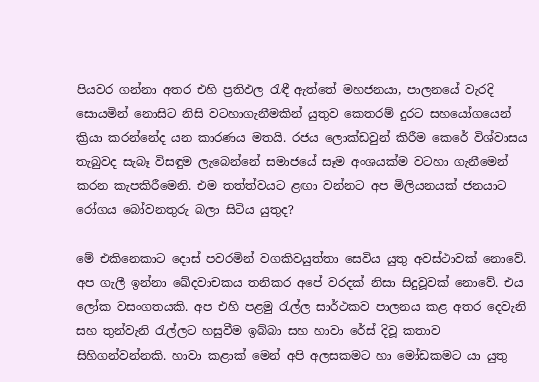පියවර ගන්නා අතර එහි ප්‍රතිඵල රැඳී ඇත්තේ මහජනයා, පාලනයේ වැරදි සොයමින් නොසිට නිසි වටහාගැනීමකින් යුතුව කෙතරම් දුරට සහයෝගයෙන් ක්‍රියා කරන්නේද යන කාරණය මතයි. රජය ලොක්ඩවුන් කිරීම කෙරේ විශ්වාසය තැබුවද සැබෑ විසඳුම ලැබෙන්නේ සමාජයේ සෑම අංශයක්ම වටහා ගැනීමෙන් කරන කැපකිරීමෙනි. එම තත්ත්වයට ළඟා වන්නට අප මිලියනයක් ජනයාට රෝගය බෝවනතුරු බලා සිටිය යුතුද?

මේ එකිනෙකාට දොස් පවරමින් වගකිවයුත්තා සෙවිය යුතු අවස්ථාවක් නොවේ. අප ගැලී ඉන්නා ඛේදවාචකය තනිකර අපේ වරදක් නිසා සිදුවූවක් නොවේ. එය ලෝක වසංගතයකි. අප එහි පළමු රැල්ල සාර්ථකව පාලනය කළ අතර දෙවැනි සහ තුන්වැනි රැල්ලට හසුවීම ඉබ්බා සහ හාවා රේස් දිවූ කතාව සිහිගන්වන්නකි. හාවා කළාක් මෙන් අපි අලසකමට හා මෝඩකමට යා යුතු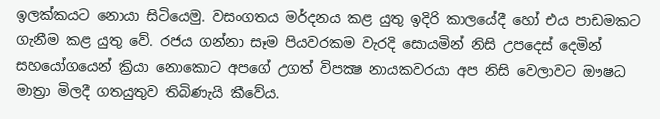ඉලක්කයට නොයා සිටියෙමු. වසංගතය මර්දනය කළ යුතු ඉදිරි කාලයේදී හෝ එය පාඩමකට ගැනීම කළ යුතු වේ. රජය ගන්නා සෑම පියවරකම වැරදි සොයමින් නිසි උපදෙස් දෙමින් සහයෝගයෙන් ක්‍රියා නොකොට අපගේ උගත් විපක්‍ෂ නායකවරයා අප නිසි වෙලාවට ඖෂධ මාත්‍රා මිලදී ගතයුතුව තිබිණැයි කීවේය.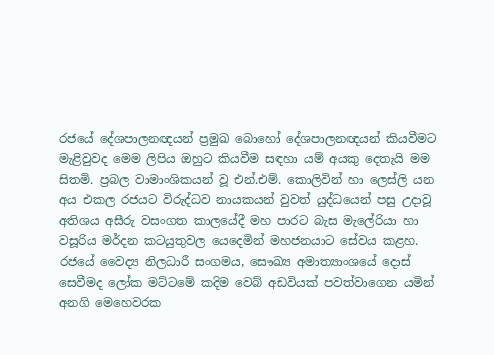රජයේ දේශපාලනඥයන් ප්‍රමුඛ බොහෝ දේශපාලනඥයන් කියවීමට මැළිවුවද මෙම ලිපිය ඔහුට කියවීම සඳහා යම් අයකු දෙතැයි මම සිතමි. ප්‍රබල වාමාංශිකයන් වූ එන්.එම්. කොලිවින් හා ලෙස්ලි යන අය එකල රජයට විරුද්ධව නායකයන් වුවත් යුද්ධයෙන් පසු උදාවූ අතිශය අසීරු වසංගත කාලයේදී මහ පාරට බැස මැලේරියා හා වසූරිය මර්දන කටයුතුවල යෙදෙමින් මහජනයාට සේවය කළහ. රජයේ වෛද්‍ය නිලධාරී සංගමය, සෞඛ්‍ය අමාත්‍යාංශයේ දොස් සෙවීමද ලෝක මට්ටමේ කදිම වෙබ් අඩවියක් පවත්වාගෙන යමින් අනගි මෙහෙවරක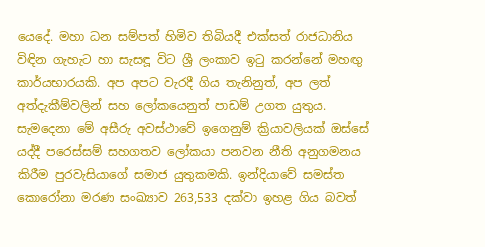යෙදේ. මහා ධන සම්පත් හිමිව තිබියදී එක්සත් රාජධානිය විඳින ගැහැට හා සැසඳූ විට ශ්‍රී ලංකාව ඉටු කරන්නේ මහඟු කාර්යභාරයකි. අප අපට වැරදී ගිය තැනිනුත්, අප ලත් අත්දැකීම්වලින් සහ ලෝකයෙනුත් පාඩම් උගත යුතුය. සැමදෙනා මේ අසීරු අවස්ථාවේ ඉගෙනුම් ක්‍රියාවලියක් ඔස්සේ යද්දී පරෙස්සම් සහගතව ලෝකයා පනවන නීති අනුගමනය කිරීම පුරවැසියාගේ සමාජ යුතුකමකි. ඉන්දියාවේ සමස්ත කොරෝනා මරණ සංඛ්‍යාව 263,533 දක්වා ඉහළ ගිය බවත්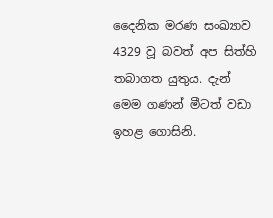දෛනික මරණ සංඛ්‍යාව 4329 වූ බවත් අප සිත්හි තබාගත යුතුය. දැන් මෙම ගණන් මීටත් වඩා ඉහළ ගොසිනි.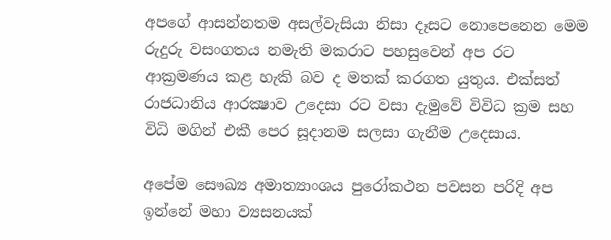අපගේ ආසන්නතම අසල්වැසියා නිසා දෑසට නොපෙනෙන මෙම රුදුරු වසංගතය නමැති මකරාට පහසුවෙන් අප රට ආක්‍රමණය කළ හැකි බව ද මතක් කරගත යුතුය. එක්සත් රාජධානිය ආරක්‍ෂාව උදෙසා රට වසා දැමුවේ විවිධ ක්‍රම සහ විධි මගින් එකී පෙර සූදානම සලසා ගැනීම උදෙසාය.

අපේම සෞඛ්‍ය අමාත්‍යාංශය පුරෝකථන පවසන පරිදි අප ඉන්නේ මහා ව්‍යසනයක්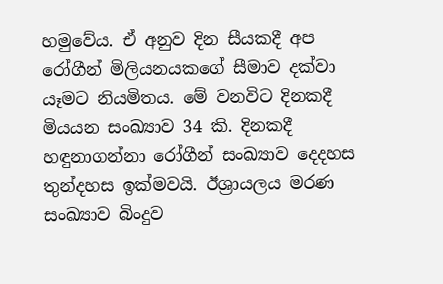හමුවේය. ඒ අනුව දින සීයකදී අප රෝගීන් මිලියනයකගේ සීමාව දක්වා යෑමට නියමිතය. මේ වනවිට දිනකදී මියයන සංඛ්‍යාව 34 කි. දිනකදී හඳුනාගන්නා රෝගීන් සංඛ්‍යාව දෙදහස තුන්දහස ඉක්මවයි. ඊශ්‍රායලය මරණ සංඛ්‍යාව බිංදුව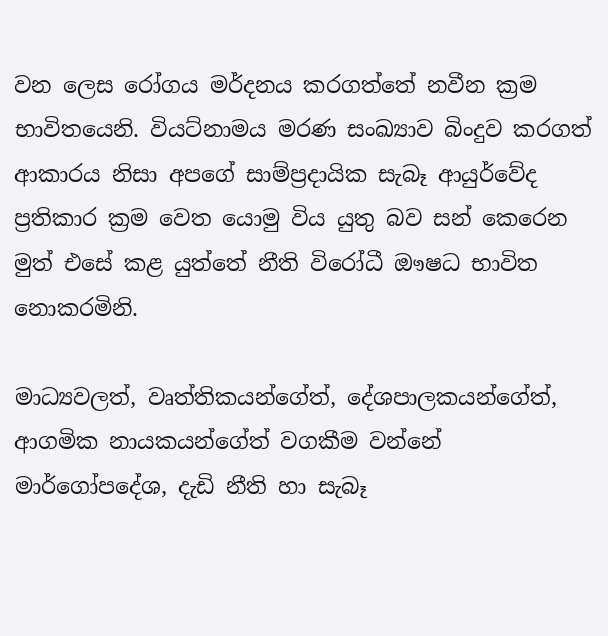වන ලෙස රෝගය මර්දනය කරගත්තේ නවීන ක්‍රම භාවිතයෙනි. වියට්නාමය මරණ සංඛ්‍යාව බිංදුව කරගත් ආකාරය නිසා අපගේ සාම්ප්‍රදායික සැබෑ ආයුර්වේද ප්‍රතිකාර ක්‍රම වෙත යොමු විය යුතු බව සන් කෙරෙන මුත් එසේ කළ යුත්තේ නීති විරෝධී ඖෂධ භාවිත නොකරමිනි.

මාධ්‍යවලත්, වෘත්තිකයන්ගේත්, දේශපාලකයන්ගේත්, ආගමික නායකයන්ගේත් වගකීම වන්නේ මාර්ගෝපදේශ, දැඩි නීති හා සැබෑ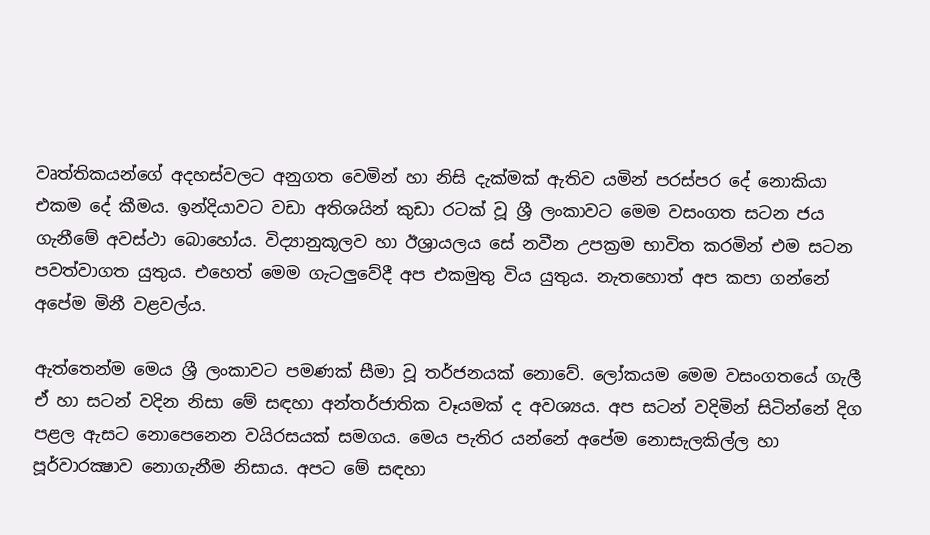වෘත්තිකයන්ගේ අදහස්වලට අනුගත වෙමින් හා නිසි දැක්මක් ඇතිව යමින් පරස්පර දේ නොකියා එකම දේ කීමය. ඉන්දියාවට වඩා අතිශයින් කුඩා රටක් වූ ශ්‍රී ලංකාවට මෙම වසංගත සටන ජය ගැනීමේ අවස්ථා බොහෝය. විද්‍යානුකූලව හා ඊශ්‍රායලය සේ නවීන උපක්‍රම භාවිත කරමින් එම සටන පවත්වාගත යුතුය. එහෙත් මෙම ගැටලුවේදී අප එකමුතු විය යුතුය. නැතහොත් අප කපා ගන්නේ අපේම මිනී වළවල්ය.

ඇත්තෙන්ම මෙය ශ්‍රී ලංකාවට පමණක් සීමා වූ තර්ජනයක් නොවේ. ලෝකයම මෙම වසංගතයේ ගැලී ඒ හා සටන් වදින නිසා මේ සඳහා අන්තර්ජාතික වෑයමක් ද අවශ්‍යය. අප සටන් වදිමින් සිටින්නේ දිග පළල ඇසට නොපෙනෙන වයිරසයක් සමගය. මෙය පැතිර යන්නේ අපේම නොසැලකිල්ල හා පූර්වාරක්‍ෂාව නොගැනීම නිසාය. අපට මේ සඳහා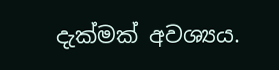දැක්මක් අවශ්‍යය.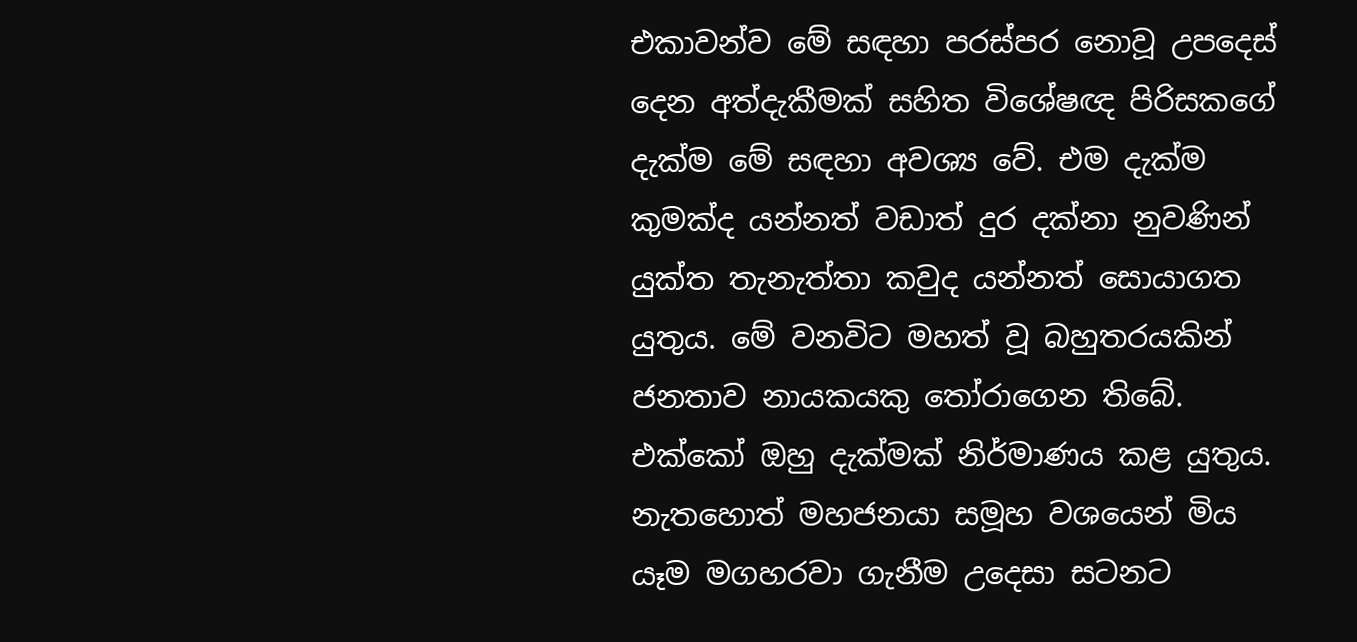එකාවන්ව මේ සඳහා පරස්පර නොවූ උපදෙස් දෙන අත්දැකීමක් සහිත විශේෂඥ පිරිසකගේ දැක්ම මේ සඳහා අවශ්‍ය වේ. එම දැක්ම කුමක්ද යන්නත් වඩාත් දුර දක්නා නුවණින් යුක්ත තැනැත්තා කවුද යන්නත් සොයාගත යුතුය. මේ වනවිට මහත් වූ බහුතරයකින් ජනතාව නායකයකු තෝරාගෙන තිබේ. එක්කෝ ඔහු දැක්මක් නිර්මාණය කළ යුතුය. නැතහොත් මහජනයා සමූහ වශයෙන් මිය යෑම මගහරවා ගැනීම උදෙසා සටනට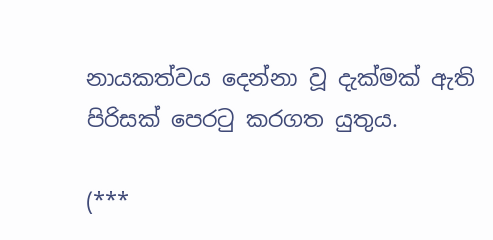නායකත්වය දෙන්නා වූ දැක්මක් ඇති පිරිසක් පෙරටු කරගත යුතුය.

(***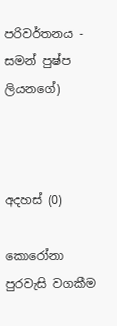පරිවර්තනය - සමන් පුෂ්ප ලියනගේ)



අදහස් (0)

කොරෝනා පුරවැසි වගකීම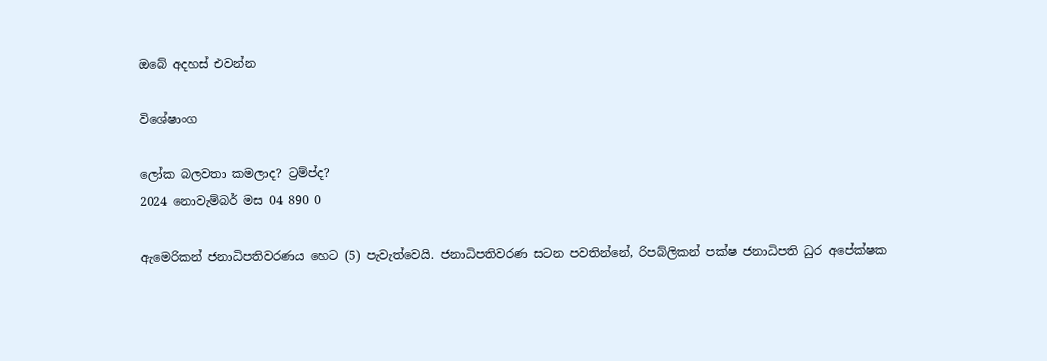ඔබේ අදහස් එවන්න

විශේෂාංග

ලෝක බලවතා කමලාද? ට්‍රම්ප්ද?
2024 නොවැම්බර් මස 04 890 0

ඇමෙරිකන් ජනාධිපතිවරණය හෙට (5) පැවැත්වෙයි. ජනාධිපතිවරණ සටන පවතින්නේ, රිපබ්ලිකන් පක්ෂ ජනාධිපති ධුර අපේක්ෂක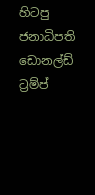හිටපු ජනාධිපති ඩොනල්ඩ් ට්‍රම්ප්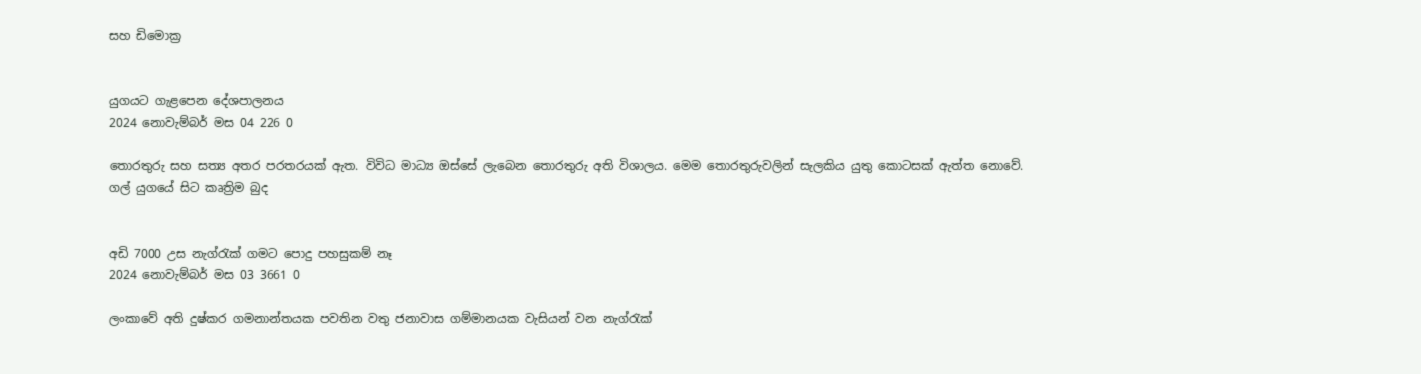සහ ඩිමොක්‍ර


යුගයට ගැළපෙන දේශපාලනය
2024 නොවැම්බර් මස 04 226 0

තොරතුරු සහ සත්‍ය අතර පරතරයක් ඇත. විවිධ මාධ්‍ය ඔස්සේ ලැබෙන තොරතුරු අති විශාලය. මෙම තොරතුරුවලින් සැලකිය යුතු කොටසක් ඇත්ත නොවේ. ගල් යුගයේ සිට කෘත්‍රිම බුද


අඩි 7000 උස නැග්රැක් ගමට පොදු පහසුකම් නෑ
2024 නොවැම්බර් මස 03 3661 0

ලංකාවේ අති දුෂ්කර ගමනාන්තයක පවතින වතු ජනාවාස ගම්මානයක වැසියන් වන නැග්රැක්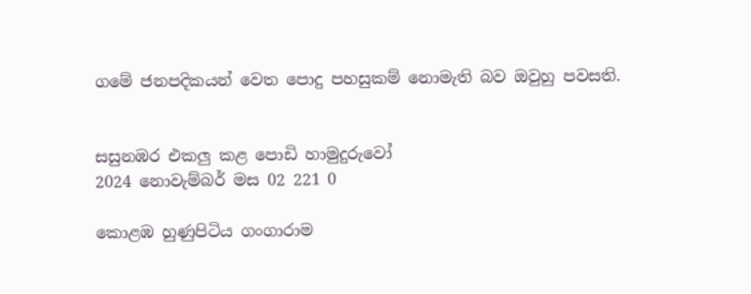ගමේ ජනපදිකයන් වෙත පොදු පහසුකම් නොමැති බව ඔවුහු පවසති.


සසුනඹර එකලු කළ පොඩි හාමුදුරුවෝ
2024 නොවැම්බර් මස 02 221 0

කොළඹ හුණුපිටිය ගංගාරාම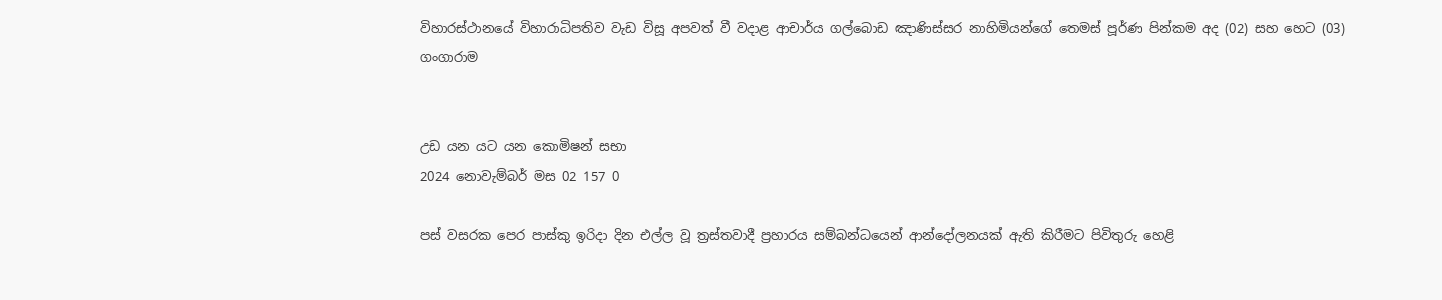විහාරස්ථානයේ විහාරාධිපතිව වැඩ විසූ අපවත් වී වදාළ ආචාර්ය ගල්බොඩ ඤාණිස්සර නාහිමියන්ගේ තෙමස් පූර්ණ පින්කම අද (02) සහ හෙට (03) ගංගාරාම


උඩ යන යට යන කොමිෂන් සභා
2024 නොවැම්බර් මස 02 157 0

පස් වසරක පෙර පාස්කු ඉරිදා දින එල්ල වූ ත්‍රස්තවාදී ප්‍රහාරය සම්බන්ධයෙන් ආන්දෝලනයක් ඇති කිරීමට පිවිතුරු හෙළි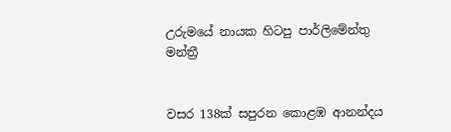උරුමයේ නායක හිටපු පාර්ලිමේන්තු මන්ත්‍රී


වසර 138ක් සපුරන කොළඹ ආනන්දය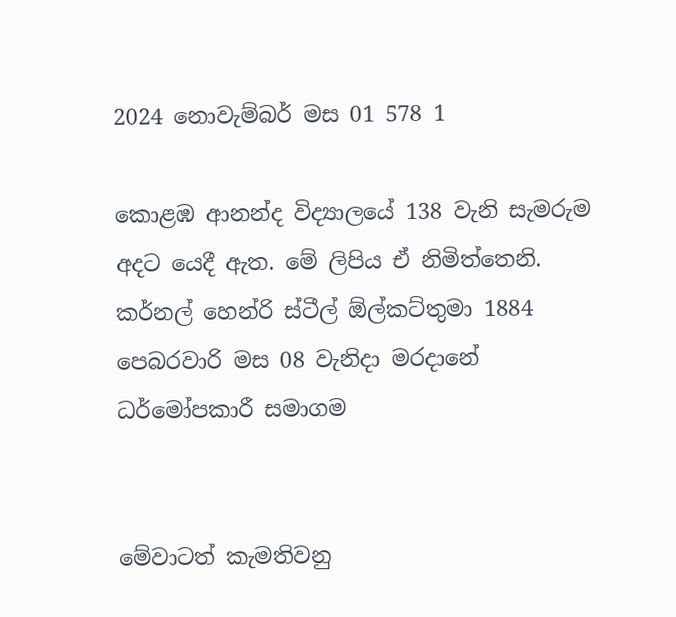2024 නොවැම්බර් මස 01 578 1

කොළඹ ආනන්ද විද්‍යාලයේ 138 වැනි සැමරුම අදට යෙදී ඇත. මේ ලිපිය ඒ නිමිත්තෙනි. කර්නල් හෙන්රි ස්ටීල් ඕල්කට්තුමා 1884 පෙබරවාරි මස 08 වැනිදා මරදානේ ධර්මෝපකාරී සමාගම


මේවාටත් කැමතිවනු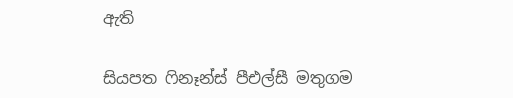ඇති

සියපත ෆිනෑන්ස් පීඑල්සී මතුගම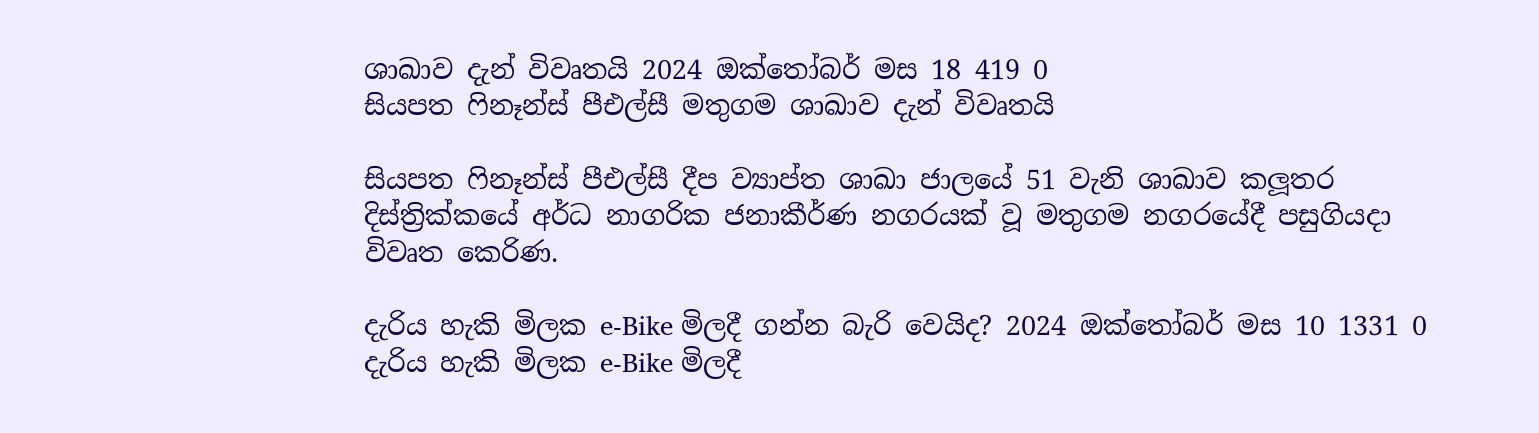ශාඛාව දැන් විවෘතයි 2024 ඔක්තෝබර් මස 18 419 0
සියපත ෆිනෑන්ස් පීඑල්සී මතුගම ශාඛාව දැන් විවෘතයි

සියපත ෆිනෑන්ස් පීඑල්සී දීප ව්‍යාප්ත ශාඛා ජාලයේ 51 වැනි ශාඛාව කලූතර දිස්ත්‍රික්කයේ අර්ධ නාගරික ජනාකීර්ණ නගරයක් වූ මතුගම නගරයේදී පසුගියදා විවෘත කෙරිණ.

දැරිය හැකි මිලක e-Bike මිලදී ගන්න බැරි වෙයිද? 2024 ඔක්තෝබර් මස 10 1331 0
දැරිය හැකි මිලක e-Bike මිලදී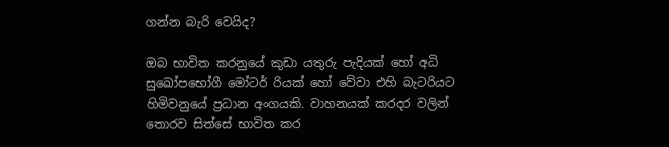ගන්න බැරි වෙයිද?

ඔබ භාවිත කරනුයේ කුඩා යතුරු පැදියක් හෝ අධි සුඛෝපභෝගී මෝටර් රියක් හෝ වේවා එහි බැටරියට හිමිවනුයේ ප්‍රධාන අංගයකි. වාහනයක් කරදර වලින් තොරව සිත්සේ භාවිත කර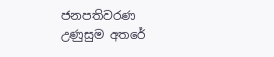ජනපතිවරණ උණුසුම අතරේ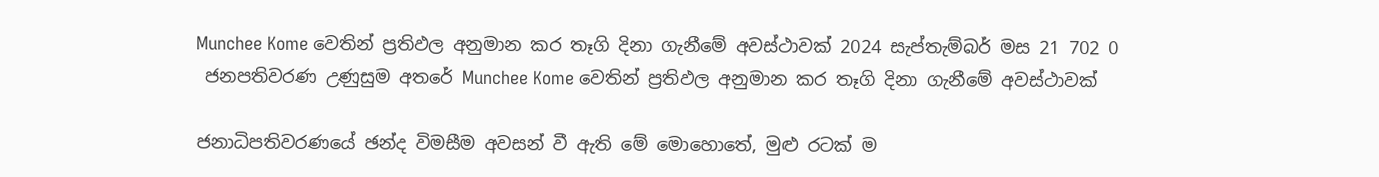Munchee Kome වෙතින් ප්‍රතිඵල අනුමාන කර තෑගි දිනා ගැනීමේ අවස්ථාවක් 2024 සැප්තැම්බර් මස 21 702 0
 ජනපතිවරණ උණුසුම අතරේ Munchee Kome වෙතින් ප්‍රතිඵල අනුමාන කර තෑගි දිනා ගැනීමේ අවස්ථාවක්

ජනාධිපතිවරණයේ ඡන්ද විමසීම අවසන් වී ඇති මේ මොහොතේ, මුළු රටක් ම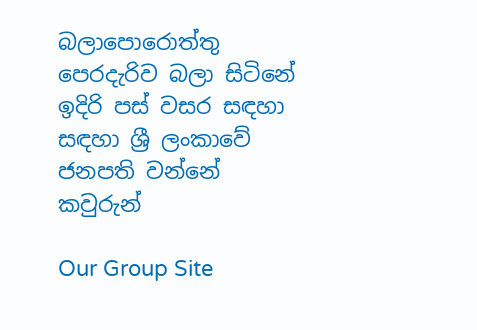බලාපොරොත්තු පෙරදැරිව බලා සිටිනේ ඉදිරි පස් වසර සඳහා සඳහා ශ්‍රී ලංකාවේ ජනපති වන්නේ කවුරුන්

Our Group Site